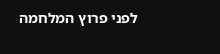לפני פרוץ המלחמה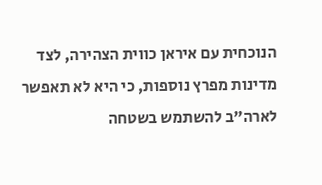הנוכחית עם איראן כווית הצהירה, לצד מדינות מפרץ נוספות, כי היא לא תאפשר לארה"ב להשתמש בשטחה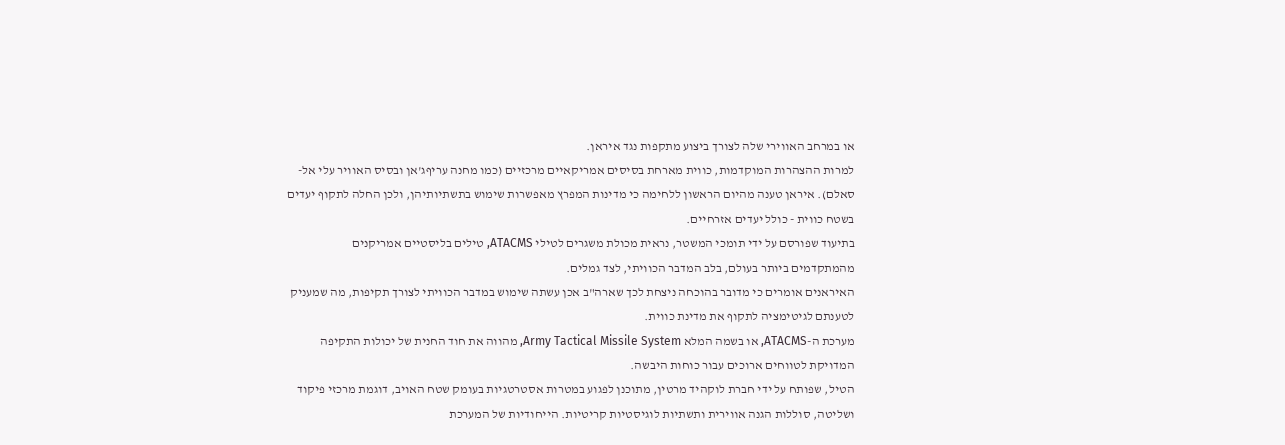או במרחב האווירי שלה לצורך ביצוע מתקפות נגד איראן.
למרות ההצהרות המוקדמות, כווית מארחת בסיסים אמריקאיים מרכזיים (כמו מחנה עריףג'אן ובסיס האוויר עלי אל-סאלם). איראן טענה מהיום הראשון ללחימה כי מדינות המפרץ מאפשרות שימוש בתשתיותיהן, ולכן החלה לתקוף יעדים בשטח כווית - כולל יעדים אזרחיים.
בתיעוד שפורסם על ידי תומכי המשטר, נראית מכולת משגרים לטילי ATACMS, טילים בליסטיים אמריקנים מהמתקדמים ביותר בעולם, בלב המדבר הכוויתי, לצד גמלים.
האיראנים אומרים כי מדובר בהוכחה ניצחת לכך שארה"ב אכן עשתה שימוש במדבר הכוויתי לצורך תקיפות, מה שמעניק לטענתם לגיטימציה לתקוף את מדינת כווית.
מערכת ה-ATACMS, או בשמה המלא Army Tactical Missile System, מהווה את חוד החנית של יכולות התקיפה המדויקת לטווחים ארוכים עבור כוחות היבשה.
הטיל, שפותח על ידי חברת לוקהיד מרטין, מתוכנן לפגוע במטרות אסטרטגיות בעומק שטח האויב, דוגמת מרכזי פיקוד ושליטה, סוללות הגנה אווירית ותשתיות לוגיסטיות קריטיות. הייחודיות של המערכת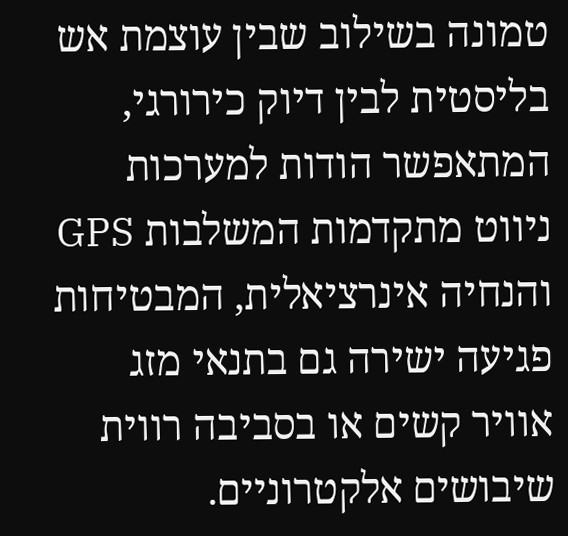טמונה בשילוב שבין עוצמת אש בליסטית לבין דיוק כירורגי, המתאפשר הודות למערכות ניווט מתקדמות המשלבות GPS והנחיה אינרציאלית, המבטיחות פגיעה ישירה גם בתנאי מזג אוויר קשים או בסביבה רווית שיבושים אלקטרוניים.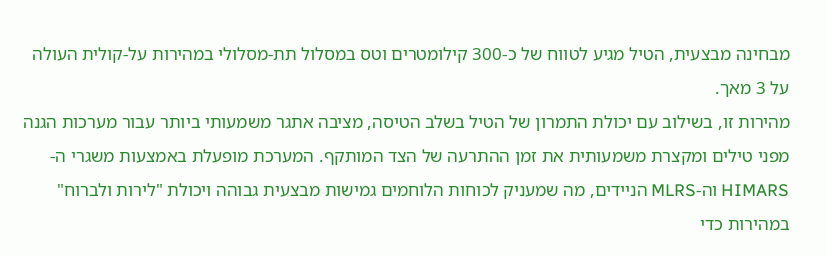מבחינה מבצעית, הטיל מגיע לטווח של כ-300 קילומטרים וטס במסלול תת-מסלולי במהירות על-קולית העולה על 3 מאך.
מהירות זו, בשילוב עם יכולת התמרון של הטיל בשלב הטיסה, מציבה אתגר משמעותי ביותר עבור מערכות הגנה מפני טילים ומקצרת משמעותית את זמן ההתרעה של הצד המותקף. המערכת מופעלת באמצעות משגרי ה-HIMARS וה-MLRS הניידים, מה שמעניק לכוחות הלוחמים גמישות מבצעית גבוהה ויכולת "לירות ולברוח" במהירות כדי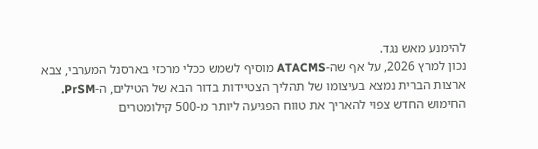להימנע מאש נגד.
נכון למרץ 2026, על אף שה-ATACMS מוסיף לשמש ככלי מרכזי בארסנל המערבי, צבא ארצות הברית נמצא בעיצומו של תהליך הצטיידות בדור הבא של הטילים, ה-PrSM.
החימוש החדש צפוי להאריך את טווח הפגיעה ליותר מ-500 קילומטרים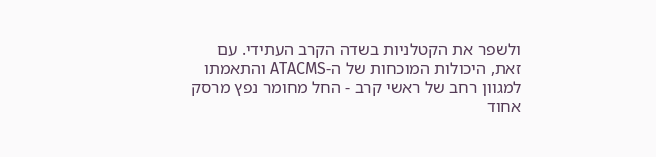ולשפר את הקטלניות בשדה הקרב העתידי. עם זאת, היכולות המוכחות של ה-ATACMS והתאמתו למגוון רחב של ראשי קרב - החל מחומר נפץ מרסק אחוד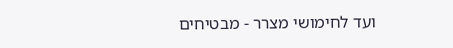ועד לחימושי מצרר - מבטיחים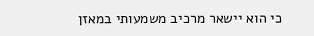כי הוא יישאר מרכיב משמעותי במאזן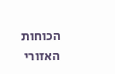הכוחות האזורי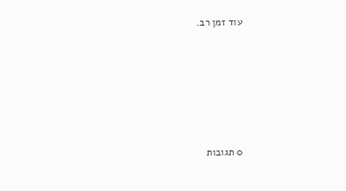עוד זמן רב.









0 תגובות